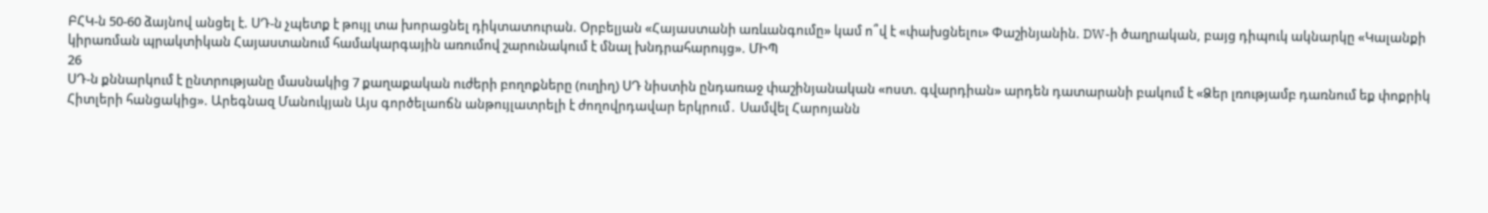ԲՀԿ-ն 50-60 ձայնով անցել է. ՍԴ-ն չպետք է թույլ տա խորացնել դիկտատուրան. Օրբելյան «Հայաստանի առևանգումը» կամ ո՞վ է «փախցնելու» Փաշինյանին. DW-ի ծաղրական, բայց դիպուկ ակնարկը «Կալանքի կիրառման պրակտիկան Հայաստանում համակարգային առումով շարունակում է մնալ խնդրահարույց». ՄԻՊ
26
ՍԴ-ն քննարկում է ընտրությանը մասնակից 7 քաղաքական ուժերի բողոքները (ուղիղ) ՍԴ նիստին ընդառաջ փաշինյանական «ոստ. գվարդիան» արդեն դատարանի բակում է «Ձեր լռությամբ դառնում եք փոքրիկ Հիտլերի հանցակից». Արեգնազ Մանուկյան Այս գործելաոճն անթույլատրելի է ժողովրդավար երկրում․ Սամվել Հարոյանն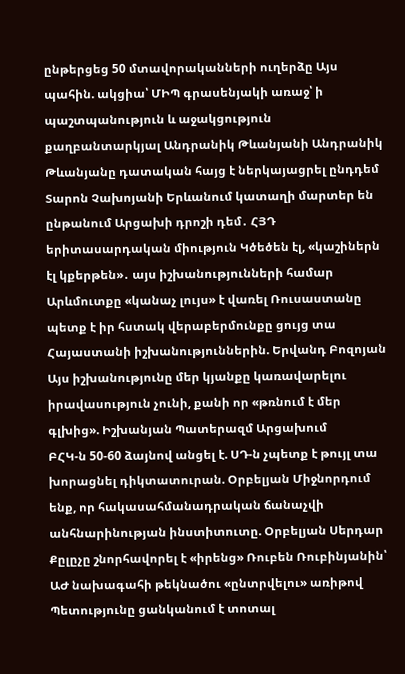ընթերցեց 50 մտավորականների ուղերձը Այս պահին. ակցիա՝ ՄԻՊ գրասենյակի առաջ՝ ի պաշտպանություն և աջակցություն քաղբանտարկյալ Անդրանիկ Թևանյանի Անդրանիկ Թևանյանը դատական հայց է ներկայացրել ընդդեմ Տարոն Չախոյանի Երևանում կատաղի մարտեր են ընթանում Արցախի դրոշի դեմ․ ՀՅԴ երիտասարդական միություն Կծեծեն էլ, «կաշիներն էլ կքերթեն»․ այս իշխանությունների համար Արևմուտքը «կանաչ լույս» է վառել Ռուսաստանը պետք է իր հստակ վերաբերմունքը ցույց տա Հայաստանի իշխանություններին. Երվանդ Բոզոյան Այս իշխանությունը մեր կյանքը կառավարելու իրավասություն չունի, քանի որ «թռնում է մեր գլխից». Իշխանյան Պատերազմ Արցախում
ԲՀԿ-ն 50-60 ձայնով անցել է. ՍԴ-ն չպետք է թույլ տա խորացնել դիկտատուրան. Օրբելյան Միջնորդում ենք, որ հակասահմանադրական ճանաչվի անհնարինության ինստիտուտը. Օրբելյան Սերդար Քըլըչը շնորհավորել է «իրենց» Ռուբեն Ռուբինյանին՝ ԱԺ նախագահի թեկնածու «ընտրվելու» առիթով Պետությունը ցանկանում է տոտալ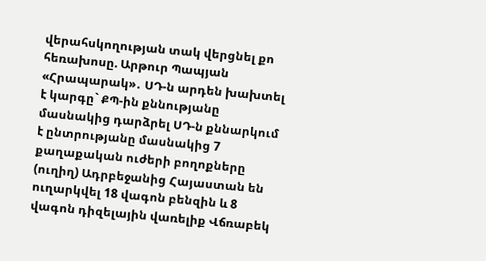վերահսկողության տակ վերցնել քո հեռախոսը. Արթուր Պապյան «Հրապարակ»․ ՍԴ-ն արդեն խախտել է կարգը` ՔՊ-ին քննությանը մասնակից դարձրել ՍԴ-ն քննարկում է ընտրությանը մասնակից 7 քաղաքական ուժերի բողոքները (ուղիղ) Ադրբեջանից Հայաստան են ուղարկվել 18 վագոն բենզին և 8 վագոն դիզելային վառելիք Վճռաբեկ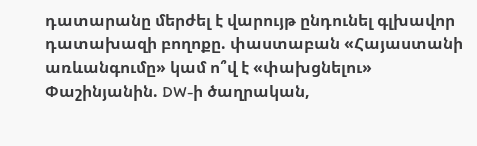դատարանը մերժել է վարույթ ընդունել գլխավոր դատախազի բողոքը. փաստաբան «Հայաստանի առևանգումը» կամ ո՞վ է «փախցնելու» Փաշինյանին. DW-ի ծաղրական,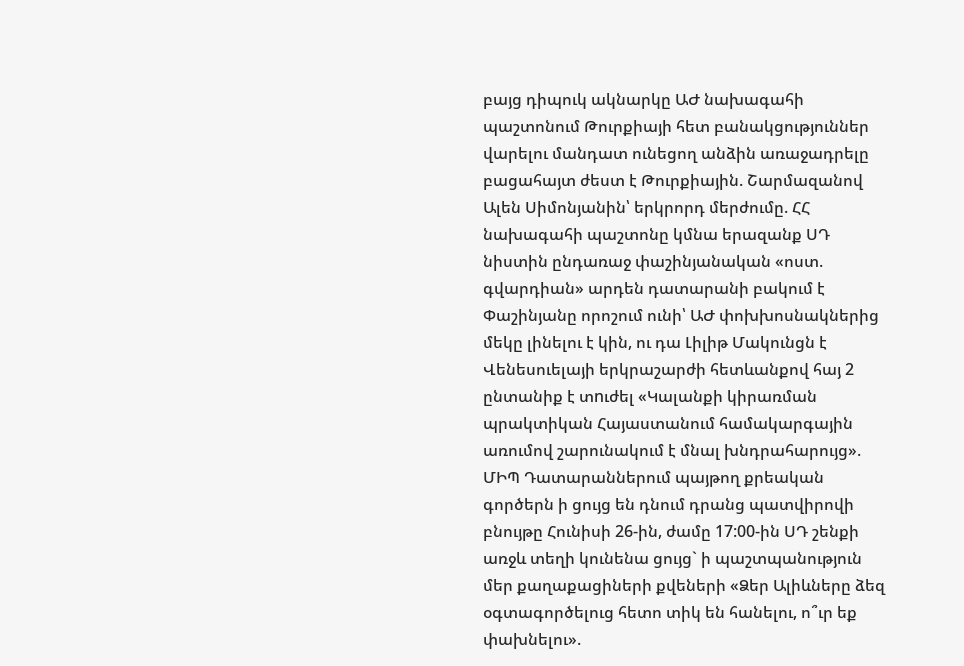բայց դիպուկ ակնարկը ԱԺ նախագահի պաշտոնում Թուրքիայի հետ բանակցություններ վարելու մանդատ ունեցող անձին առաջադրելը բացահայտ ժեստ է Թուրքիային. Շարմազանով Ալեն Սիմոնյանին՝ երկրորդ մերժումը. ՀՀ նախագահի պաշտոնը կմնա երազանք ՍԴ նիստին ընդառաջ փաշինյանական «ոստ. գվարդիան» արդեն դատարանի բակում է Փաշինյանը որոշում ունի՝ ԱԺ փոխխոսնակներից մեկը լինելու է կին, ու դա Լիլիթ Մակունցն է Վենեսուելայի երկրաշարժի հետևանքով հայ 2 ընտանիք է տnւժել «Կալանքի կիրառման պրակտիկան Հայաստանում համակարգային առումով շարունակում է մնալ խնդրահարույց». ՄԻՊ Դատարաններում պայթող քրեական գործերն ի ցույց են դնում դրանց պատվիրովի բնույթը Հունիսի 26-ին, ժամը 17:00-ին ՍԴ շենքի առջև տեղի կունենա ցույց` ի պաշտպանություն մեր քաղաքացիների քվեների «Ձեր Ալիևները ձեզ օգտագործելուց հետո տիկ են հանելու, ո՞ւր եք փախնելու».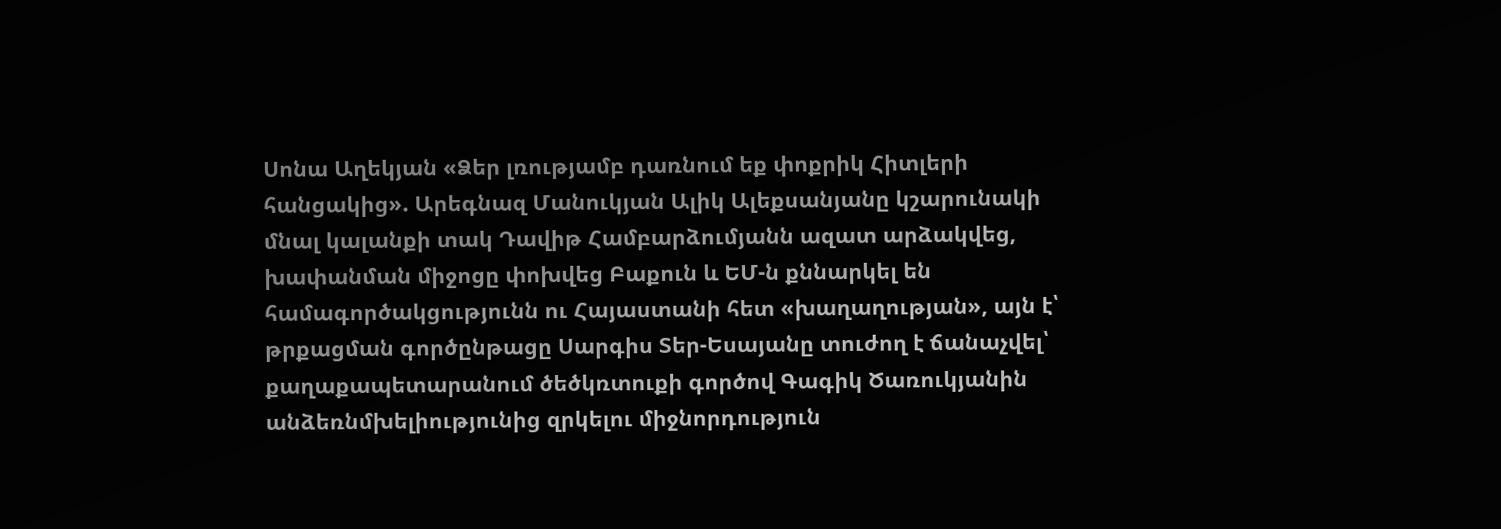Սոնա Աղեկյան «Ձեր լռությամբ դառնում եք փոքրիկ Հիտլերի հանցակից». Արեգնազ Մանուկյան Ալիկ Ալեքսանյանը կշարունակի մնալ կալանքի տակ Դավիթ Համբարձումյանն ազատ արձակվեց, խափանման միջոցը փոխվեց Բաքուն և ԵՄ-ն քննարկել են համագործակցությունն ու Հայաստանի հետ «խաղաղության», այն է՝ թրքացման գործընթացը Սարգիս Տեր-Եսայանը տուժող է ճանաչվել՝ քաղաքապետարանում ծեծկռտուքի գործով Գագիկ Ծառուկյանին անձեռնմխելիությունից զրկելու միջնորդություն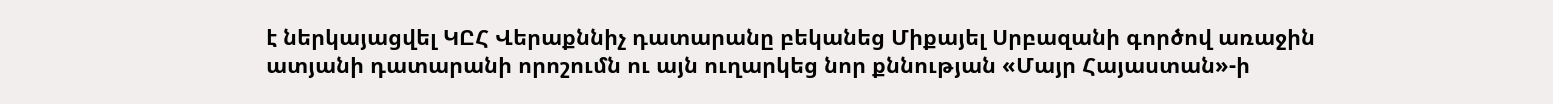է ներկայացվել ԿԸՀ Վերաքննիչ դատարանը բեկանեց Միքայել Սրբազանի գործով առաջին ատյանի դատարանի որոշումն ու այն ուղարկեց նոր քննության «Մայր Հայաստան»-ի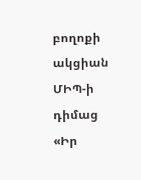բողոքի ակցիան ՄԻՊ-ի դիմաց «Իր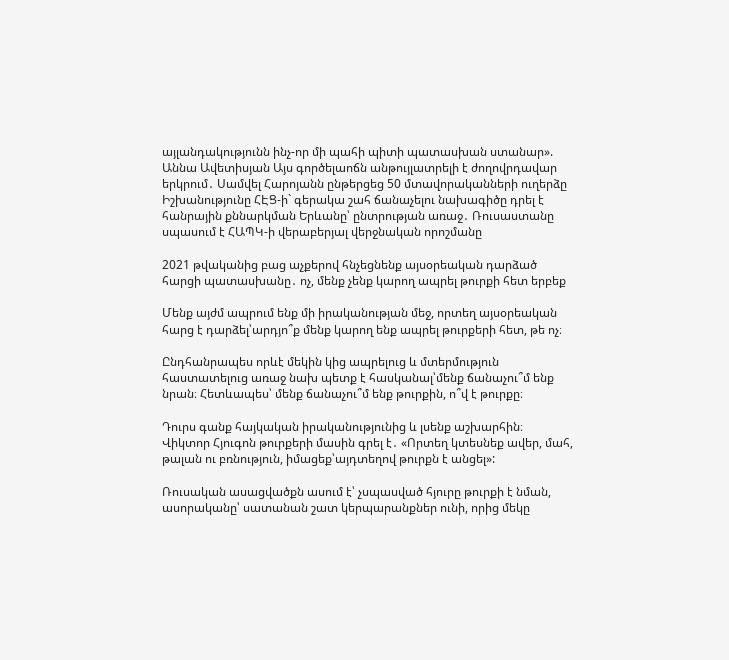այլանդակությունն ինչ-որ մի պահի պիտի պատասխան ստանար». Աննա Ավետիսյան Այս գործելաոճն անթույլատրելի է ժողովրդավար երկրում․ Սամվել Հարոյանն ընթերցեց 50 մտավորականների ուղերձը Իշխանությունը ՀԷՑ-ի` գերակա շահ ճանաչելու նախագիծը դրել է հանրային քննարկման Երևանը՝ ընտրության առաջ․ Ռուսաստանը սպասում է ՀԱՊԿ-ի վերաբերյալ վերջնական որոշմանը

2021 թվականից բաց աչքերով հնչեցնենք այսօրեական դարձած հարցի պատասխանը․ ոչ, մենք չենք կարող ապրել թուրքի հետ երբեք

Մենք այժմ ապրում ենք մի իրականության մեջ, որտեղ այսօրեական հարց է դարձել՝արդյո՞ք մենք կարող ենք ապրել թուրքերի հետ, թե ոչ։

Ընդհանրապես որևէ մեկին կից ապրելուց և մտերմություն հաստատելուց առաջ նախ պետք է հասկանալ՝մենք ճանաչու՞մ ենք նրան։ Հետևապես՝ մենք ճանաչու՞մ ենք թուրքին, ո՞վ է թուրքը։

Դուրս գանք հայկական իրականությունից և լսենք աշխարհին։
Վիկտոր Հյուգոն թուրքերի մասին գրել է․ «Որտեղ կտեսնեք ավեր, մահ, թալան ու բռնություն, իմացեք՝այդտեղով թուրքն է անցել»:

Ռուսական ասացվածքն ասում է՝ չսպասված հյուրը թուրքի է նման, ասորականը՝ սատանան շատ կերպարանքներ ունի, որից մեկը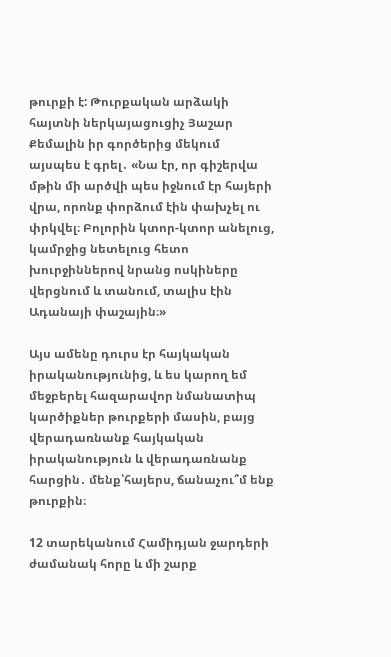թուրքի է: Թուրքական արձակի հայտնի ներկայացուցիչ Յաշար Քեմալին իր գործերից մեկում այսպես է գրել․ «Նա էր, որ գիշերվա մթին մի արծվի պես իջնում էր հայերի վրա, որոնք փորձում էին փախչել ու փրկվել։ Բոլորին կտոր-կտոր անելուց, կամրջից նետելուց հետո խուրջիններով նրանց ոսկիները վերցնում և տանում, տալիս էին Ադանայի փաշային։»

Այս ամենը դուրս էր հայկական իրականությունից, և ես կարող եմ մեջբերել հազարավոր նմանատիպ կարծիքներ թուրքերի մասին, բայց վերադառնանք հայկական իրականություն և վերադառնանք հարցին․ մենք՝հայերս, ճանաչու՞մ ենք թուրքին։

12 տարեկանում Համիդյան ջարդերի ժամանակ հորը և մի շարք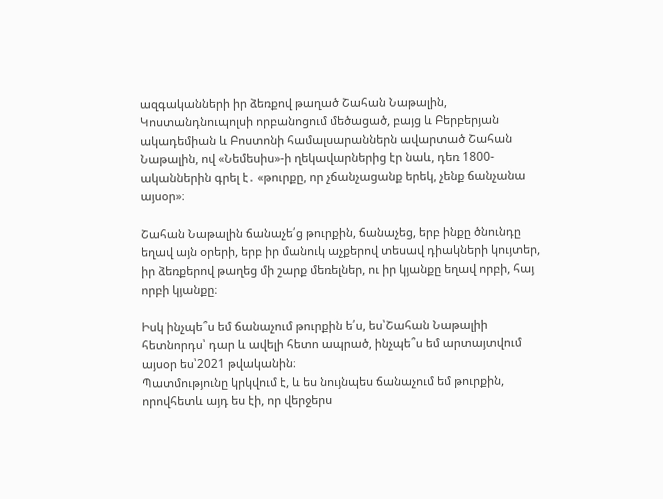ազգականների իր ձեռքով թաղած Շահան Նաթալին, Կոստանդնուպոլսի որբանոցում մեծացած, բայց և Բերբերյան ակադեմիան և Բոստոնի համալսարաններն ավարտած Շահան Նաթալին, ով «Նեմեսիս»-ի ղեկավարներից էր նաև, դեռ 1800-ականներին գրել է․ «թուրքը, որ չճանչացանք երեկ, չենք ճանչանա այսօր»։

Շահան Նաթալին ճանաչե՛ց թուրքին, ճանաչեց, երբ ինքը ծնունդը եղավ այն օրերի, երբ իր մանուկ աչքերով տեսավ դիակների կույտեր, իր ձեռքերով թաղեց մի շարք մեռելներ, ու իր կյանքը եղավ որբի, հայ որբի կյանքը։

Իսկ ինչպե՞ս եմ ճանաչում թուրքին ե՛ս, ես՝Շահան Նաթալիի հետնորդս՝ դար և ավելի հետո ապրած, ինչպե՞ս եմ արտայտվում այսօր ես՝2021 թվականին։
Պատմությունը կրկվում է, և ես նույնպես ճանաչում եմ թուրքին, որովհետև այդ ես էի, որ վերջերս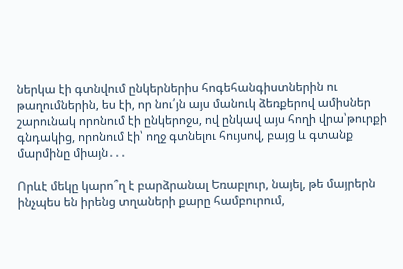ներկա էի գտնվում ընկերներիս հոգեհանգիստներին ու թաղումներին, ես էի, որ նու՛յն այս մանուկ ձեռքերով ամիսներ շարունակ որոնում էի ընկերոջս, ով ընկավ այս հողի վրա՝թուրքի գնդակից, որոնում էի՝ ողջ գտնելու հույսով, բայց և գտանք մարմինը միայն․․․

Որևէ մեկը կարո՞ղ է բարձրանալ Եռաբլուր, նայել, թե մայրերն ինչպես են իրենց տղաների քարը համբուրում,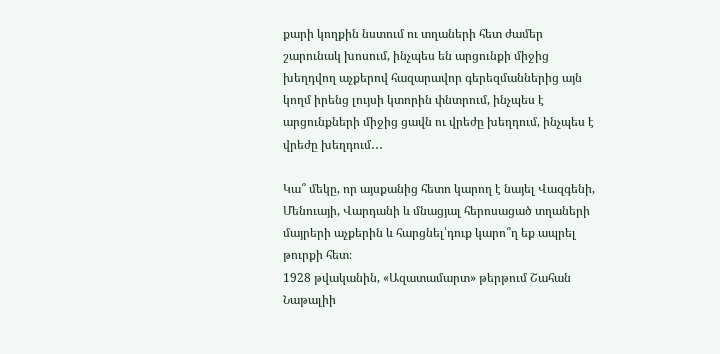քարի կողքին նստում ու տղաների հետ ժամեր շարունակ խոսում, ինչպես են արցունքի միջից խեղդվող աչքերով հազարավոր գերեզմաններից այն կողմ իրենց լույսի կտորին փնտրում, ինչպես է արցունքների միջից ցավն ու վրեժը խեղդում, ինչպես է վրեժը խեղդում․․․

Կա՞ մեկը, որ այսքանից հետո կարող է նայել Վազգենի, Մենուայի, Վարդանի և մնացյալ հերոսացած տղաների մայրերի աչքերին և հարցնել՝դուք կարո՞ղ եք ապրել թուրքի հետ։
1928 թվականին, «Ազատամարտ» թերթում Շահան Նաթալիի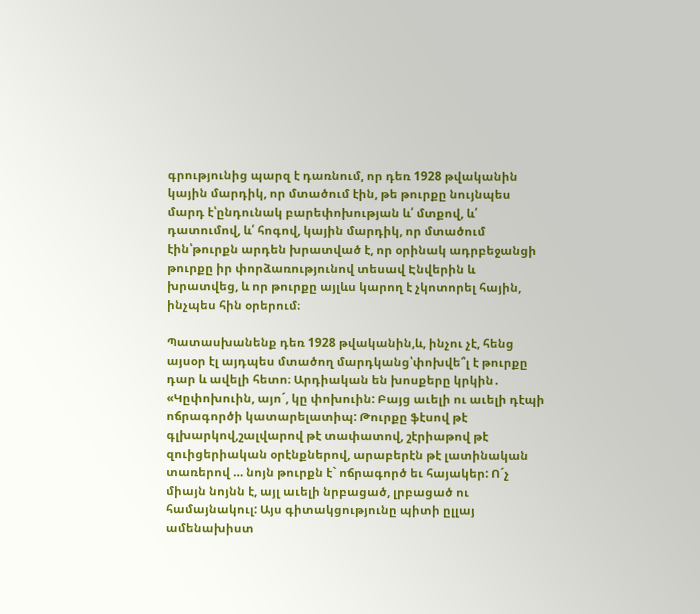գրությունից պարզ է դառնում, որ դեռ 1928 թվականին կային մարդիկ, որ մտածում էին, թե թուրքը նույնպես մարդ է՝ընդունակ բարեփոխության և՛ մտքով, և՛ դատումով, և՛ հոգով, կային մարդիկ, որ մտածում էին՝թուրքն արդեն խրատված է, որ օրինակ ադրբեջանցի թուրքը իր փորձառությունով տեսավ Էնվերին և խրատվեց, և որ թուրքը այլևս կարող է չկոտորել հային, ինչպես հին օրերում։

Պատասխանենք դեռ 1928 թվականին,և, ինչու չէ, հենց այսօր էլ այդպես մտածող մարդկանց՝փոխվե՞լ է թուրքը դար և ավելի հետո։ Արդիական են խոսքերը կրկին․ «Կըփոխուին, այո´, կը փոխուին: Բայց աւելի ու աւելի դէպի ոճրագործի կատարելատիպ: Թուրքը ֆէսով թէ գլխարկով,շալվարով թէ տափատով, շէրիաթով թէ զուիցերիական օրէնքներով, արաբերէն թէ լատինական տառերով … նոյն թուրքն է` ոճրագործ եւ հայակեր: Ո´չ միայն նոյնն է, այլ աւելի նրբացած, լրբացած ու համայնակուլ: Այս գիտակցությունը պիտի ըլլայ ամենախիստ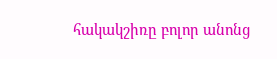հակակշիռը բոլոր անոնց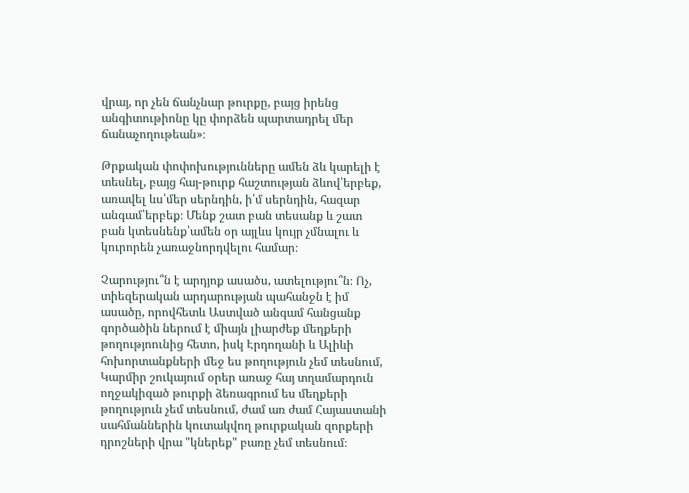վրայ, որ չեն ճանչնար թուրքը, բայց իրենց անգիտութիոնը կը փորձեն պարտադրել մեր ճանաչողութեան»։

Թրքական փոփոխությունները ամեն ձև կարելի է տեսնել, բայց հայ-թուրք հաշտության ձևով՝երբեք, առավել ևս՝մեր սերնդին, ի՛մ սերնդին, հազար անգամ՝երբեք։ Մենք շատ բան տեսանք և շատ բան կտեսնենք՝ամեն օր այլևս կույր չմնալու և կուրորեն չառաջնորդվելու համար։

Չարությու՞ն է արդյոք ասածս, ատելությու՞ն։ Ոչ, տիեզերական արդարության պահանջն է իմ ասածը, որովհետև Աստված անգամ հանցանք գործածին ներում է միայն լիարժեք մեղքերի թողությոունից հետո, իսկ Էրդողանի և Ալիևի հոխորտանքների մեջ ես թողություն չեմ տեսնում, Կարմիր շուկայում օրեր առաջ հայ տղամարդուն ողջակիզած թուրքի ձեռագրում ես մեղքերի թողություն չեմ տեսնում, ժամ առ ժամ Հայաստանի սահմաններին կուտակվող թուրքական զորքերի դրոշների վրա "կներեք" բառը չեմ տեսնում։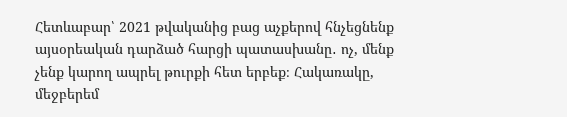Հետևաբար՝ 2021 թվականից բաց աչքերով հնչեցնենք այսօրեական դարձած հարցի պատասխանը․ ոչ, մենք չենք կարող ապրել թուրքի հետ երբեք։ Հակառակը, մեջբերեմ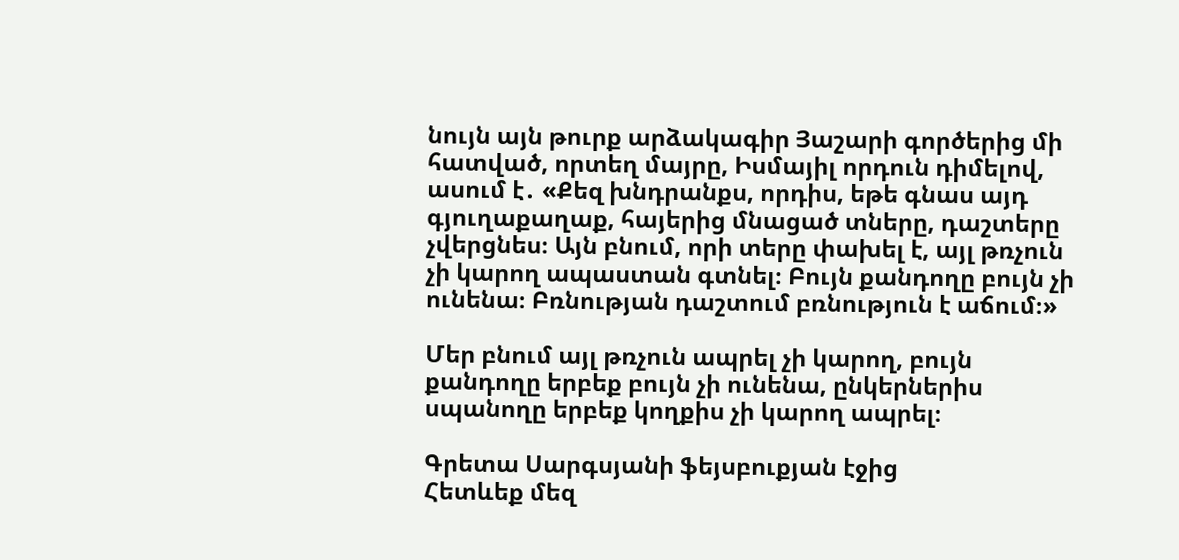նույն այն թուրք արձակագիր Յաշարի գործերից մի հատված, որտեղ մայրը, Իսմայիլ որդուն դիմելով, ասում է․ «Քեզ խնդրանքս, որդիս, եթե գնաս այդ գյուղաքաղաք, հայերից մնացած տները, դաշտերը չվերցնես։ Այն բնում, որի տերը փախել է, այլ թռչուն չի կարող ապաստան գտնել։ Բույն քանդողը բույն չի ունենա։ Բռնության դաշտում բռնություն է աճում։»

Մեր բնում այլ թռչուն ապրել չի կարող, բույն քանդողը երբեք բույն չի ունենա, ընկերներիս սպանողը երբեք կողքիս չի կարող ապրել։

Գրետա Սարգսյանի ֆեյսբուքյան էջից
Հետևեք մեզ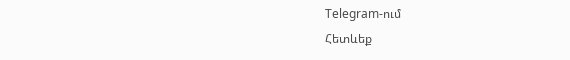Telegram-ում
Հետևեք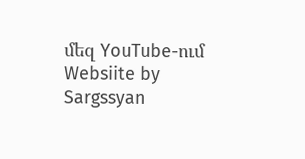մեզ YouTube-ում
Websiite by Sargssyan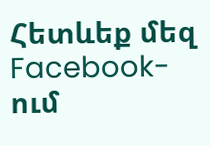Հետևեք մեզ Facebook-ում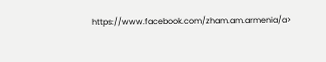https://www.facebook.com/zham.am.armenia/a>